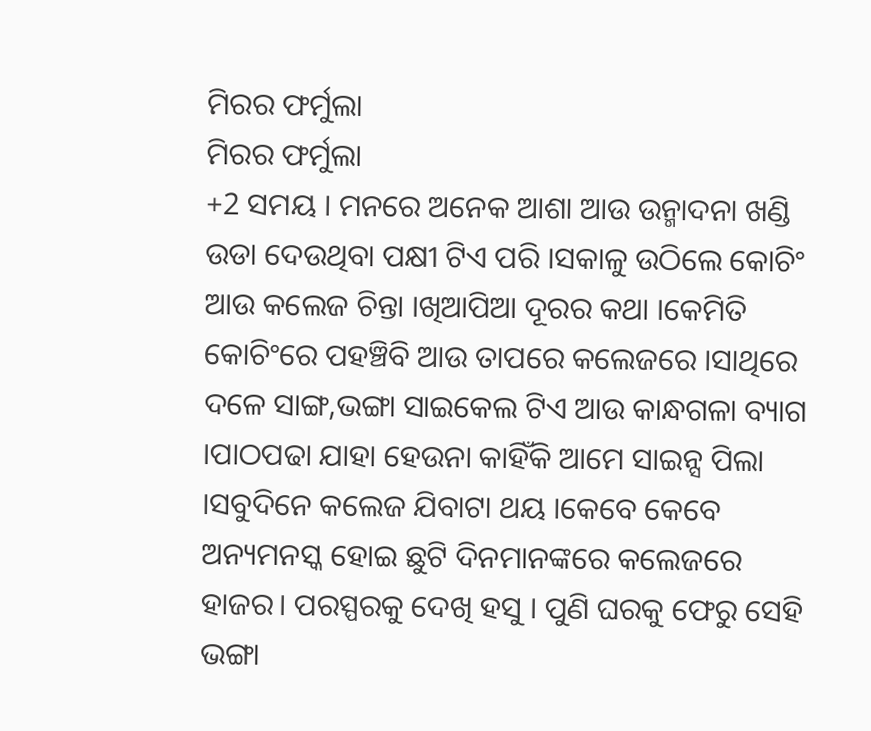ମିରର ଫର୍ମୁଲା
ମିରର ଫର୍ମୁଲା
+2 ସମୟ । ମନରେ ଅନେକ ଆଶା ଆଉ ଉନ୍ମାଦନା ଖଣ୍ଡି ଉଡା ଦେଉଥିବା ପକ୍ଷୀ ଟିଏ ପରି ।ସକାଳୁ ଉଠିଲେ କୋଚିଂ ଆଉ କଲେଜ ଚିନ୍ତା ।ଖିଆପିଆ ଦୂରର କଥା ।କେମିତି କୋଚିଂରେ ପହଞ୍ଚିବି ଆଉ ତାପରେ କଲେଜରେ ।ସାଥିରେ ଦଳେ ସାଙ୍ଗ,ଭଙ୍ଗା ସାଇକେଲ ଟିଏ ଆଉ କାନ୍ଧଗଳା ବ୍ୟାଗ ।ପାଠପଢା ଯାହା ହେଉନା କାହିଁକି ଆମେ ସାଇନ୍ସ ପିଲା ।ସବୁଦିନେ କଲେଜ ଯିବାଟା ଥୟ ।କେବେ କେବେ ଅନ୍ୟମନସ୍କ ହୋଇ ଛୁଟି ଦିନମାନଙ୍କରେ କଲେଜରେ ହାଜର। ପରସ୍ପରକୁ ଦେଖି ହସୁ । ପୁଣି ଘରକୁ ଫେରୁ ସେହି ଭଙ୍ଗା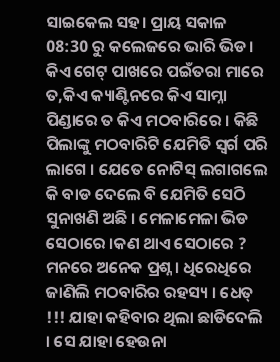ସାଇକେଲ ସହ। ପ୍ରାୟ ସକାଳ 08:30 ରୁ କଲେଜରେ ଭାରି ଭିଡ। କିଏ ଗେଟ୍ ପାଖରେ ପଇଁତରା ମାରେ ତ,କିଏ କ୍ୟାଣ୍ଟିନରେ କିଏ ସାମ୍ନା ପିଣ୍ଡାରେ ତ କିଏ ମଠବାରିରେ । କିଛି ପିଲାଙ୍କୁ ମଠବାରିଟି ଯେମିତି ସ୍ଵର୍ଗ ପରି ଲାଗେ । ଯେତେ ନୋଟିସ୍ ଲଗାଗଲେ କି ବାଡ ଦେଲେ ବି ଯେମିତି ସେଠି ସୁନାଖଣି ଅଛି । ମେଳାମେଳା ଭିଡ ସେଠାରେ ।କଣ ଥାଏ ସେଠାରେ ? ମନରେ ଅନେକ ପ୍ରଶ୍ନ । ଧିରେଧିରେ ଜାଣିଲି ମଠବାରିର ରହସ୍ୟ । ଧେତ୍ !!! ଯାହା କହିବାର ଥିଲା ଛାଡିଦେଲି । ସେ ଯାହା ହେଉନା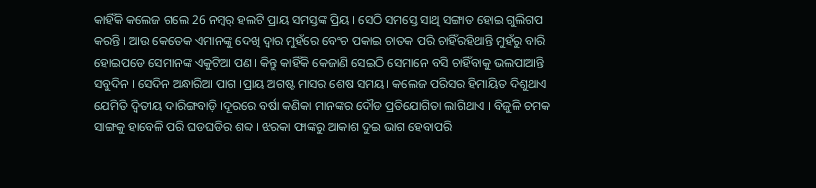କାହିଁକି କଲେଜ ଗଲେ 26 ନମ୍ବର୍ ହଲଟି ପ୍ରାୟ ସମସ୍ତଙ୍କ ପ୍ରିୟ । ସେଠି ସମସ୍ତେ ସାଥି ସଙ୍ଗାତ ହୋଇ ଗୁଲିଗପ କରନ୍ତି । ଆଉ କେତେକ ଏମାନଙ୍କୁ ଦେଖି ଦ୍ଵାର ମୁହଁରେ ବେଂଚ ପକାଇ ଚାତକ ପରି ଚାହିଁରହିଥାନ୍ତି ମୁହଁରୁ ବାରି ହୋଇପଡେ ସେମାନଙ୍କ ଏକୁଟିଆ ପଣ। କିନ୍ତୁ କାହିଁକି କେଜାଣି ସେଇଠି ସେମାନେ ବସି ଚାହିଁବାକୁ ଭଲପାଆନ୍ତି ସବୁଦିନ । ସେଦିନ ଅନ୍ଧାରିଆ ପାଗ ।ପ୍ରାୟ ଅଗଷ୍ଟ ମାସର ଶେଷ ସମୟ। କଲେଜ ପରିସର ହିମାୟିତ ଦିଶୁଥାଏ ଯେମିତି ଦ୍ଵିତୀୟ ଦାରିଙ୍ଗବାଡ଼ି ।ଦୂରରେ ବର୍ଷା କଣିକା ମାନଙ୍କର ଦୌଡ ପ୍ରତିଯୋଗିତା ଲାଗିଥାଏ । ବିଜୁଳି ଚମକ ସାଙ୍ଗକୁ ହାବେଳି ପରି ଘଡଘଡିର ଶବ୍ଦ । ଝରକା ଫାଙ୍କରୁ ଆକାଶ ଦୁଇ ଭାଗ ହେବାପରି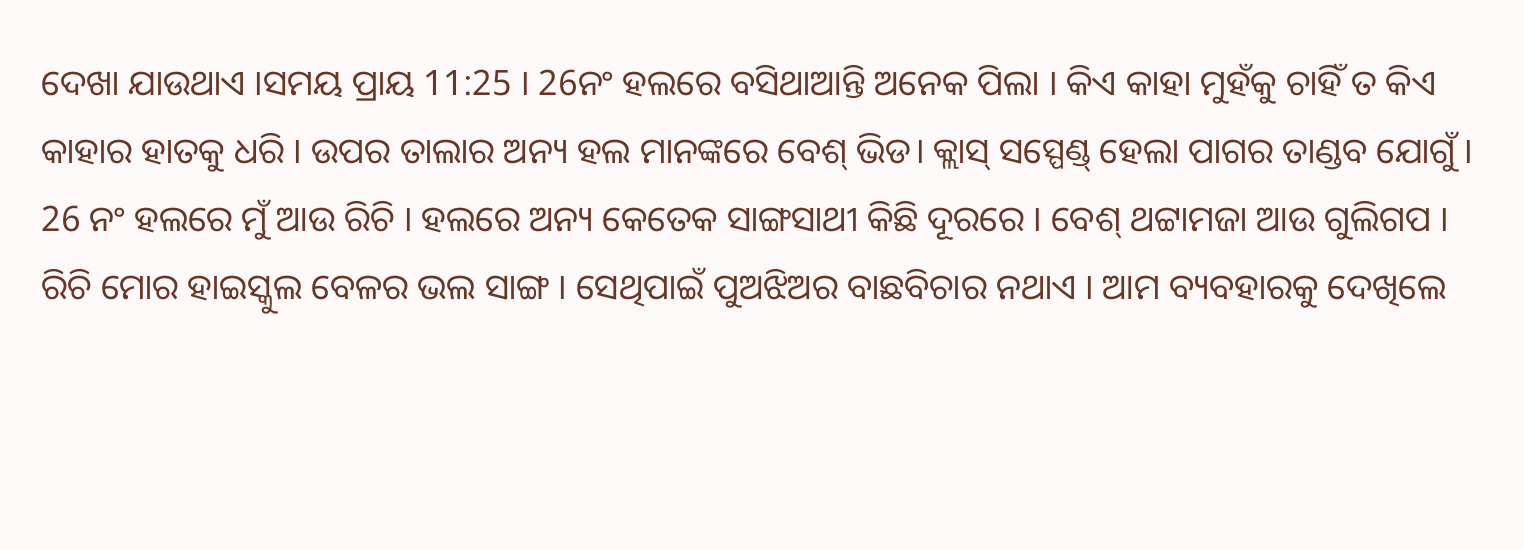ଦେଖା ଯାଉଥାଏ ।ସମୟ ପ୍ରାୟ 11:25 । 26ନଂ ହଲରେ ବସିଥାଆନ୍ତି ଅନେକ ପିଲା । କିଏ କାହା ମୁହଁକୁ ଚାହିଁ ତ କିଏ କାହାର ହାତକୁ ଧରି । ଉପର ତାଲାର ଅନ୍ୟ ହଲ ମାନଙ୍କରେ ବେଶ୍ ଭିଡ। କ୍ଲାସ୍ ସସ୍ପେଣ୍ଡ୍ ହେଲା ପାଗର ତାଣ୍ଡବ ଯୋଗୁଁ । 26 ନଂ ହଲରେ ମୁଁ ଆଉ ରିଚି । ହଲରେ ଅନ୍ୟ କେତେକ ସାଙ୍ଗସାଥୀ କିଛି ଦୂରରେ । ବେଶ୍ ଥଟ୍ଟାମଜା ଆଉ ଗୁଲିଗପ । ରିଚି ମୋର ହାଇସ୍କୁଲ ବେଳର ଭଲ ସାଙ୍ଗ । ସେଥିପାଇଁ ପୁଅଝିଅର ବାଛବିଚାର ନଥାଏ । ଆମ ବ୍ୟବହାରକୁ ଦେଖିଲେ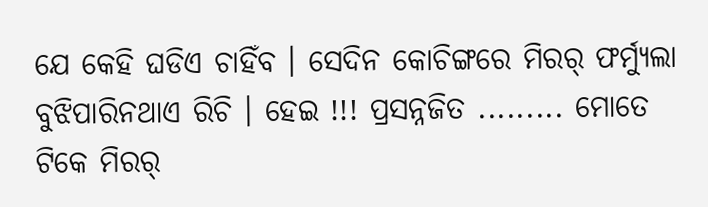ଯେ କେହି ଘଡିଏ ଚାହିଁବ । ସେଦିନ କୋଚିଙ୍ଗରେ ମିରର୍ ଫର୍ମ୍ୟୁଲା ବୁଝିପାରିନଥାଏ ରିଚି । ହେଇ !!! ପ୍ରସନ୍ନଜିତ ......... ମୋତେ ଟିକେ ମିରର୍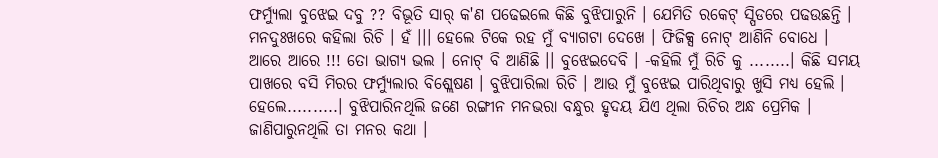ଫର୍ମ୍ୟୁଲା ବୁଝେଇ ଦବୁ ?? ବିଭୂତି ସାର୍ କ'ଣ ପଢେଇଲେ କିଛି ବୁଝିପାରୁନି । ଯେମିତି ରକେଟ୍ ସ୍ପିଡରେ ପଢଉଛନ୍ତି । ମନଦୁଃଖରେ କହିଲା ରିଚି । ହଁ ।।। ହେଲେ ଟିକେ ରହ ମୁଁ ବ୍ୟାଗଟା ଦେଖେ । ଫିଜିକ୍ସ ନୋଟ୍ ଆଣିନି ବୋଧେ । ଆରେ ଆରେ !!! ତୋ ଭାଗ୍ୟ ଭଲ । ନୋଟ୍ ବି ଆଣିଛି ।। ବୁଝେଇଦେବି । -କହିଲି ମୁଁ ରିଚି କୁ ........। କିଛି ସମୟ ପାଖରେ ବସି ମିରର ଫର୍ମ୍ୟୁଲାର ବିଶ୍ଲେଷଣ । ବୁଝିପାରିଲା ରିଚି । ଆଉ ମୁଁ ବୁଝେଇ ପାରିଥିବାରୁ ଖୁସି ମଧ୍ୟ ହେଲି । ହେଲେ..........। ବୁଝିପାରିନଥିଲି ଜଣେ ରଙ୍ଗୀନ ମନଭରା ବନ୍ଧୁର ହୃଦୟ ଯିଏ ଥିଲା ରିଚିର ଅନ୍ଧ ପ୍ରେମିକ । ଜାଣିପାରୁନଥିଲି ତା ମନର କଥା ।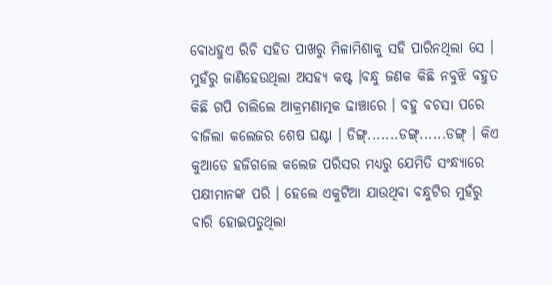ବୋଧହୁଏ ରିଚି ସହିତ ପାଖରୁ ମିଳାମିଶାକୁ ସହି ପାରିନଥିଲା ସେ । ମୁହଁରୁ ଜାଣିହେଉଥିଲା ଅସହ୍ୟ କଷ୍ଟ ।ବନ୍ଧୁ ଜଣକ କିଛି ନବୁଝି ବହୁତ କିଛି ଗପି ଚାଲିଲେ ଆକ୍ରମଣାତ୍ମକ ଢାଞ୍ଚାରେ । ବହୁ ବଚସା ପରେ ବାଜିଲା କଲେଜର ଶେଷ ଘଣ୍ଟା । ଡିଙ୍ଗ୍.......ଡଙ୍ଗ୍......ଡଙ୍ଗ୍ । କିଏ କୁଆଡେ ହଜିଗଲେ କଲେଜ ପରିସର ମଧ୍ୟରୁ ଯେମିତି ସଂନ୍ଧ୍ୟାରେ ପକ୍ଷୀମାନଙ୍କ ପରି । ହେଲେ ଏକୁଟିଆ ଯାଉଥିବା ବନ୍ଧୁଟିର ମୁହଁରୁ ବାରି ହୋଇପଡୁଥିଲା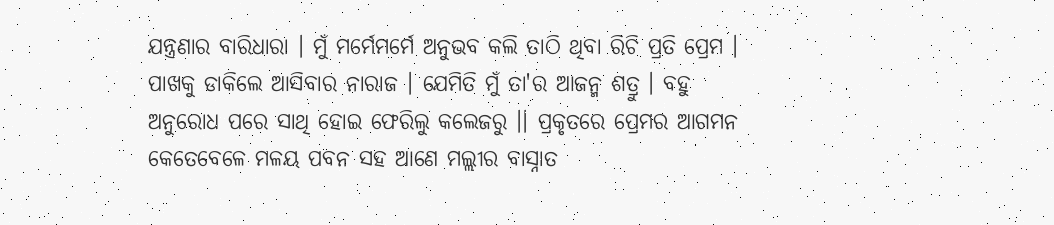ଯନ୍ତ୍ରଣାର ବାରିଧାରା । ମୁଁ ମର୍ମେମର୍ମେ ଅନୁଭବ କଲି ତାଠି ଥିବା ରିଚି ପ୍ରତି ପ୍ରେମ । ପାଖକୁ ଡାକିଲେ ଆସିବାର ନାରାଜ । ଯେମିତି ମୁଁ ତା'ର ଆଜନ୍ମ ଶତ୍ରୁ । ବହୁ ଅନୁରୋଧ ପରେ ସାଥି ହୋଇ ଫେରିଲୁ କଲେଜରୁ ।। ପ୍ରକୃତରେ ପ୍ରେମର ଆଗମନ କେତେବେଳେ ମଳୟ ପବନ ସହ ଆଣେ ମଲ୍ଲୀର ବାସ୍ନାତ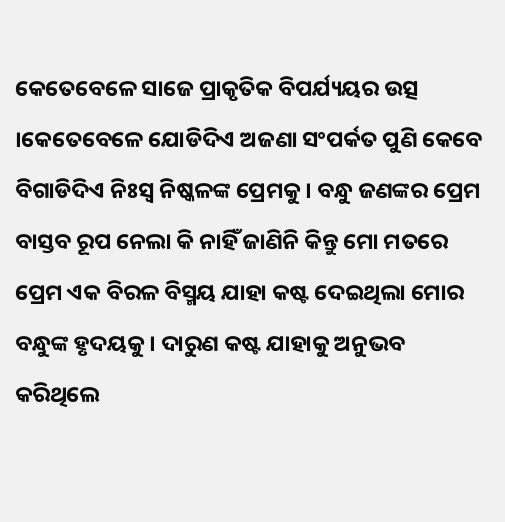କେତେବେଳେ ସାଜେ ପ୍ରାକୃତିକ ବିପର୍ଯ୍ୟୟର ଉତ୍ସ ।କେତେବେଳେ ଯୋଡିଦିଏ ଅଜଣା ସଂପର୍କତ ପୁଣି କେବେ ବିଗାଡିଦିଏ ନିଃସ୍ଵ ନିଷ୍କଳଙ୍କ ପ୍ରେମକୁ । ବନ୍ଧୁ ଜଣଙ୍କର ପ୍ରେମ ବାସ୍ତବ ରୂପ ନେଲା କି ନାହିଁ ଜାଣିନି କିନ୍ତୁ ମୋ ମତରେ ପ୍ରେମ ଏକ ବିରଳ ବିସ୍ମୟ ଯାହା କଷ୍ଟ ଦେଇଥିଲା ମୋର ବନ୍ଧୁଙ୍କ ହୃଦୟକୁ । ଦାରୁଣ କଷ୍ଟ ଯାହାକୁ ଅନୁଭବ କରିଥିଲେ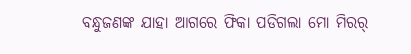ବନ୍ଧୁଜଣଙ୍କ ଯାହା ଆଗରେ ଫିକା ପଡିଗଲା ମୋ ମିରର୍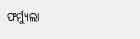ଫର୍ମ୍ୟୁଲା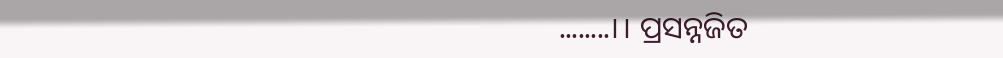........।। ପ୍ରସନ୍ନଜିତ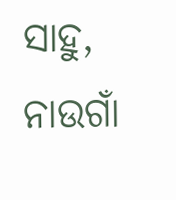ସାହୁ, ନାଉଗାଁ